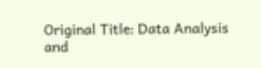Original Title: Data Analysis and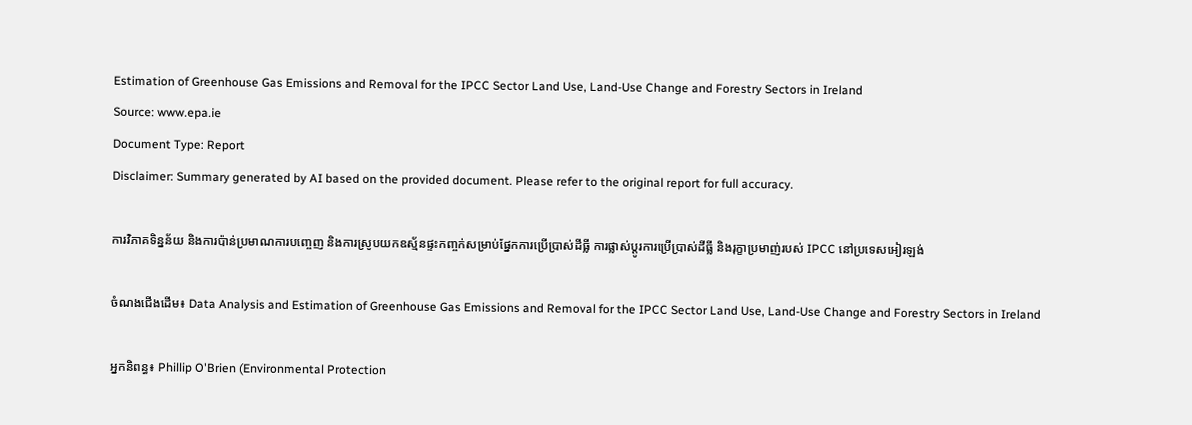Estimation of Greenhouse Gas Emissions and Removal for the IPCC Sector Land Use, Land-Use Change and Forestry Sectors in Ireland
Source: www.epa.ie
Document Type: Report
Disclaimer: Summary generated by AI based on the provided document. Please refer to the original report for full accuracy.

ការវិភាគទិន្នន័យ និងការប៉ាន់ប្រមាណការបញ្ចេញ និងការស្រូបយកឧស្ម័នផ្ទះកញ្ចក់សម្រាប់ផ្នែកការប្រើប្រាស់ដីធ្លី ការផ្លាស់ប្តូរការប្រើប្រាស់ដីធ្លី និងរុក្ខាប្រមាញ់របស់ IPCC នៅប្រទេសអៀរឡង់

ចំណងជើងដើម៖ Data Analysis and Estimation of Greenhouse Gas Emissions and Removal for the IPCC Sector Land Use, Land-Use Change and Forestry Sectors in Ireland

អ្នកនិពន្ធ៖ Phillip O'Brien (Environmental Protection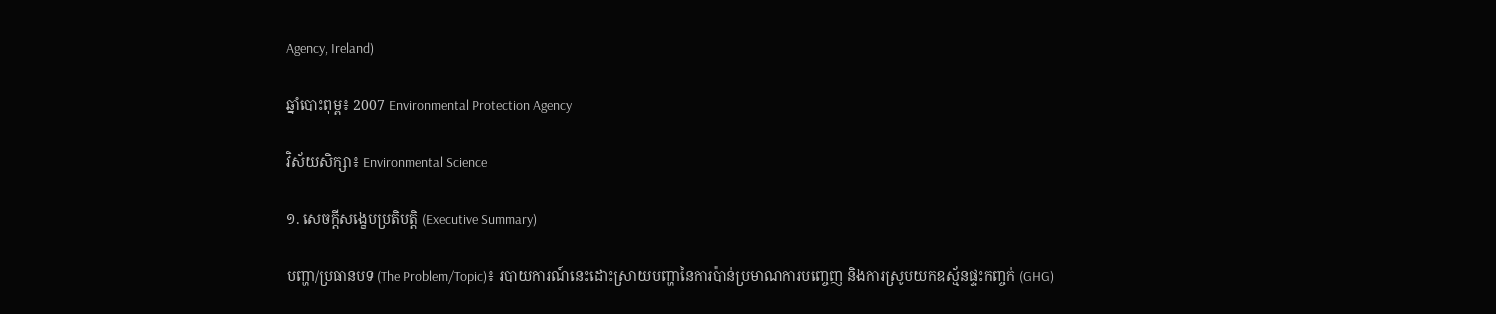Agency, Ireland)

ឆ្នាំបោះពុម្ព៖ 2007 Environmental Protection Agency

វិស័យសិក្សា៖ Environmental Science

១. សេចក្តីសង្ខេបប្រតិបត្តិ (Executive Summary)

បញ្ហា/ប្រធានបទ (The Problem/Topic)៖ របាយការណ៍នេះដោះស្រាយបញ្ហានៃការប៉ាន់ប្រមាណការបញ្ចេញ និងការស្រូបយកឧស្ម័នផ្ទះកញ្ចក់ (GHG)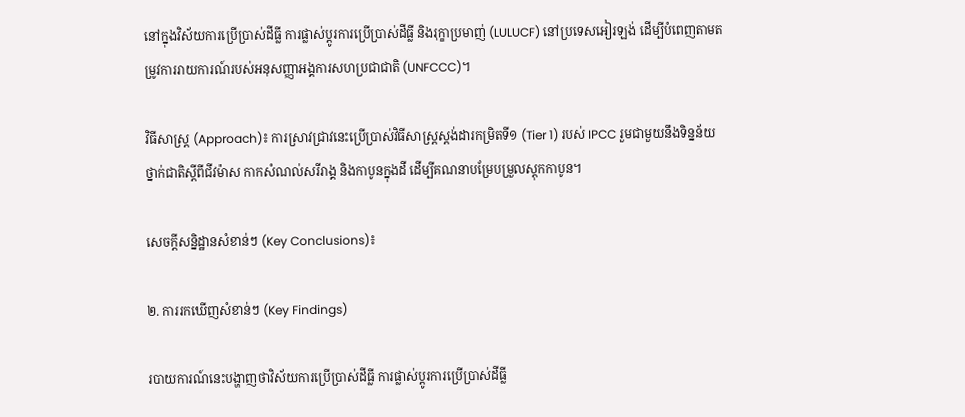នៅក្នុងវិស័យការប្រើប្រាស់ដីធ្លី ការផ្លាស់ប្តូរការប្រើប្រាស់ដីធ្លី និងរុក្ខាប្រមាញ់ (LULUCF) នៅប្រទេសអៀរឡង់ ដើម្បីបំពេញតាមតម្រូវការរាយការណ៍របស់អនុសញ្ញាអង្គការសហប្រជាជាតិ (UNFCCC)។

វិធីសាស្ត្រ (Approach)៖ ការស្រាវជ្រាវនេះប្រើប្រាស់វិធីសាស្ត្រស្តង់ដារកម្រិតទី១ (Tier 1) របស់ IPCC រួមជាមួយនឹងទិន្នន័យថ្នាក់ជាតិស្តីពីជីវម៉ាស កាកសំណល់សរីរាង្គ និងកាបូនក្នុងដី ដើម្បីគណនាបម្រែបម្រួលស្តុកកាបូន។

សេចក្តីសន្និដ្ឋានសំខាន់ៗ (Key Conclusions)៖

២. ការរកឃើញសំខាន់ៗ (Key Findings)

របាយការណ៍នេះបង្ហាញថាវិស័យការប្រើប្រាស់ដីធ្លី ការផ្លាស់ប្តូរការប្រើប្រាស់ដីធ្លី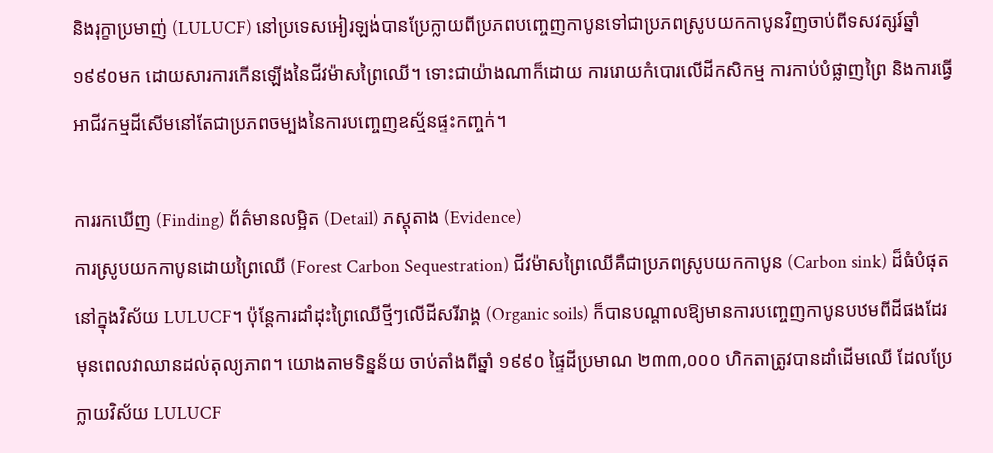និងរុក្ខាប្រមាញ់ (LULUCF) នៅប្រទេសអៀរឡង់បានប្រែក្លាយពីប្រភពបញ្ចេញកាបូនទៅជាប្រភពស្រូបយកកាបូនវិញចាប់ពីទសវត្សរ៍ឆ្នាំ១៩៩០មក ដោយសារការកើនឡើងនៃជីវម៉ាសព្រៃឈើ។ ទោះជាយ៉ាងណាក៏ដោយ ការរោយកំបោរលើដីកសិកម្ម ការកាប់បំផ្លាញព្រៃ និងការធ្វើអាជីវកម្មដីសើមនៅតែជាប្រភពចម្បងនៃការបញ្ចេញឧស្ម័នផ្ទះកញ្ចក់។

ការរកឃើញ (Finding) ព័ត៌មានលម្អិត (Detail) ភស្តុតាង (Evidence)
ការស្រូបយកកាបូនដោយព្រៃឈើ (Forest Carbon Sequestration) ជីវម៉ាសព្រៃឈើគឺជាប្រភពស្រូបយកកាបូន (Carbon sink) ដ៏ធំបំផុតនៅក្នុងវិស័យ LULUCF។ ប៉ុន្តែការដាំដុះព្រៃឈើថ្មីៗលើដីសរីរាង្គ (Organic soils) ក៏បានបណ្តាលឱ្យមានការបញ្ចេញកាបូនបឋមពីដីផងដែរ មុនពេលវាឈានដល់តុល្យភាព។ យោងតាមទិន្នន័យ ចាប់តាំងពីឆ្នាំ ១៩៩០ ផ្ទៃដីប្រមាណ ២៣៣,០០០ ហិកតាត្រូវបានដាំដើមឈើ ដែលប្រែក្លាយវិស័យ LULUCF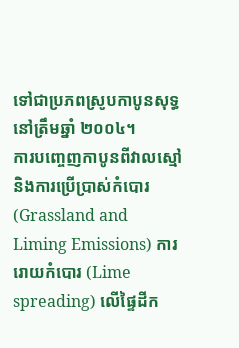ទៅជាប្រភពស្រូបកាបូនសុទ្ធនៅត្រឹមឆ្នាំ ២០០៤។
ការបញ្ចេញកាបូនពីវាលស្មៅ និងការប្រើប្រាស់កំបោរ (Grassland and Liming Emissions) ការរោយកំបោរ (Lime spreading) លើផ្ទៃដីក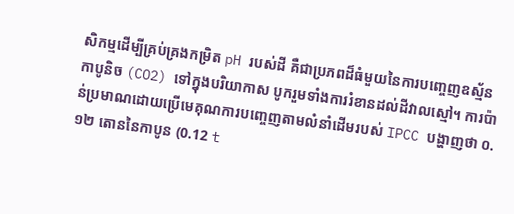សិកម្មដើម្បីគ្រប់គ្រងកម្រិត pH របស់ដី គឺជាប្រភពដ៏ធំមួយនៃការបញ្ចេញឧស្ម័នកាបូនិច (CO2) ទៅក្នុងបរិយាកាស បូករួមទាំងការរំខានដល់ដីវាលស្មៅ។ ការប៉ាន់ប្រមាណដោយប្រើមេគុណការបញ្ចេញតាមលំនាំដើមរបស់ IPCC បង្ហាញថា ០.១២ តោននៃកាបូន (0.12 t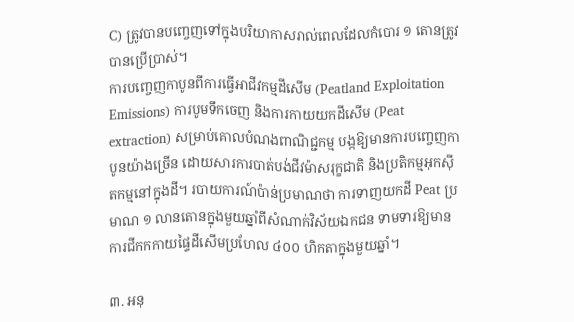C) ត្រូវបានបញ្ចេញទៅក្នុងបរិយាកាសរាល់ពេលដែលកំបោរ ១ តោនត្រូវបានប្រើប្រាស់។
ការបញ្ចេញកាបូនពីការធ្វើអាជីវកម្មដីសើម (Peatland Exploitation Emissions) ការបូមទឹកចេញ និងការកាយយកដីសើម (Peat extraction) សម្រាប់គោលបំណងពាណិជ្ជកម្ម បង្កឱ្យមានការបញ្ចេញកាបូនយ៉ាងច្រើន ដោយសារការបាត់បង់ជីវម៉ាសរុក្ខជាតិ និងប្រតិកម្មអុកស៊ីតកម្មនៅក្នុងដី។ របាយការណ៍ប៉ាន់ប្រមាណថា ការទាញយកដី Peat ប្រមាណ ១ លានតោនក្នុងមួយឆ្នាំពីសំណាក់វិស័យឯកជន ទាមទារឱ្យមានការជីកកកាយផ្ទៃដីសើមប្រហែល ៤០០ ហិកតាក្នុងមួយឆ្នាំ។

៣. អនុ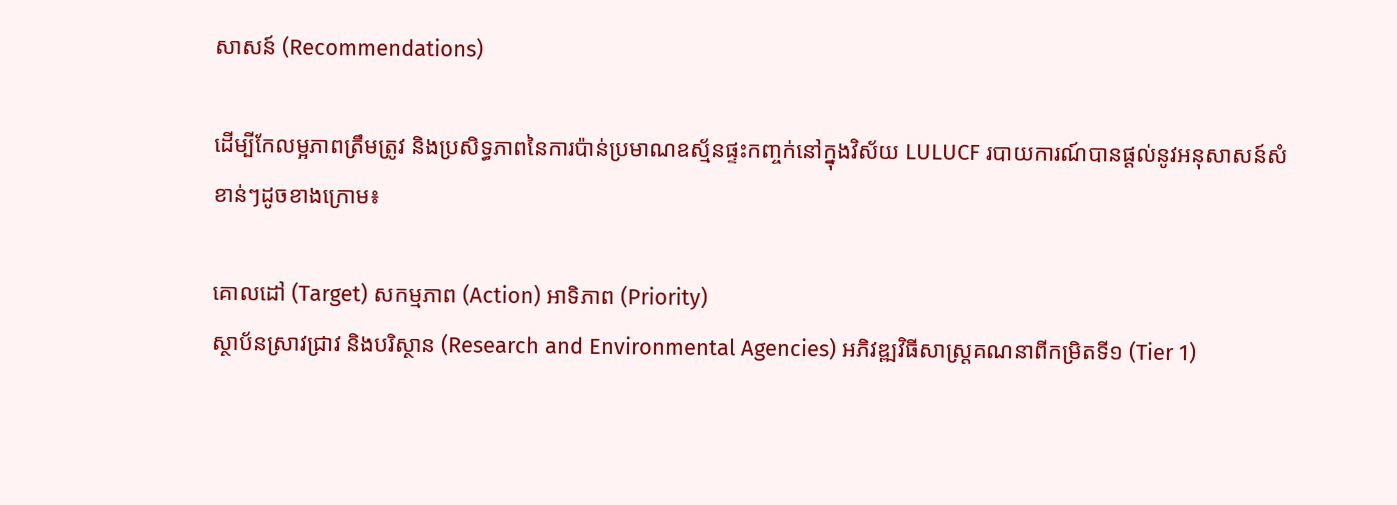សាសន៍ (Recommendations)

ដើម្បីកែលម្អភាពត្រឹមត្រូវ និងប្រសិទ្ធភាពនៃការប៉ាន់ប្រមាណឧស្ម័នផ្ទះកញ្ចក់នៅក្នុងវិស័យ LULUCF របាយការណ៍បានផ្តល់នូវអនុសាសន៍សំខាន់ៗដូចខាងក្រោម៖

គោលដៅ (Target) សកម្មភាព (Action) អាទិភាព (Priority)
ស្ថាប័នស្រាវជ្រាវ និងបរិស្ថាន (Research and Environmental Agencies) អភិវឌ្ឍវិធីសាស្ត្រគណនាពីកម្រិតទី១ (Tier 1)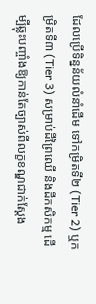ដែលប្រើទិន្នន័យលំនាំដើម ទៅកម្រិតទី២ (Tier 2) ឬកម្រិតទី៣ (Tier 3) សម្រាប់ដីព្រៃឈើ និងដីកសិកម្ម ដើម្បីឆ្លុះបញ្ចាំងឱ្យកាន់តែច្បាស់ពីលក្ខខណ្ឌជាក់ស្តែង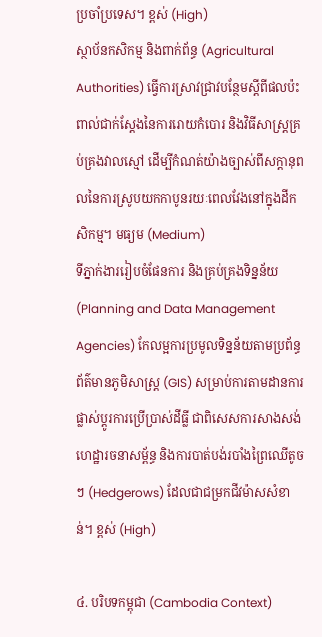ប្រចាំប្រទេស។ ខ្ពស់ (High)
ស្ថាប័នកសិកម្ម និងពាក់ព័ន្ធ (Agricultural Authorities) ធ្វើការស្រាវជ្រាវបន្ថែមស្តីពីផលប៉ះពាល់ជាក់ស្តែងនៃការរោយកំបោរ និងវិធីសាស្ត្រគ្រប់គ្រងវាលស្មៅ ដើម្បីកំណត់យ៉ាងច្បាស់ពីសក្តានុពលនៃការស្រូបយកកាបូនរយៈពេលវែងនៅក្នុងដីកសិកម្ម។ មធ្យម (Medium)
ទីភ្នាក់ងាររៀបចំផែនការ និងគ្រប់គ្រងទិន្នន័យ (Planning and Data Management Agencies) កែលម្អការប្រមូលទិន្នន័យតាមប្រព័ន្ធព័ត៌មានភូមិសាស្ត្រ (GIS) សម្រាប់ការតាមដានការផ្លាស់ប្តូរការប្រើប្រាស់ដីធ្លី ជាពិសេសការសាងសង់ហេដ្ឋារចនាសម្ព័ន្ធ និងការបាត់បង់របាំងព្រៃឈើតូចៗ (Hedgerows) ដែលជាជម្រកជីវម៉ាសសំខាន់។ ខ្ពស់ (High)

៤. បរិបទកម្ពុជា (Cambodia Context)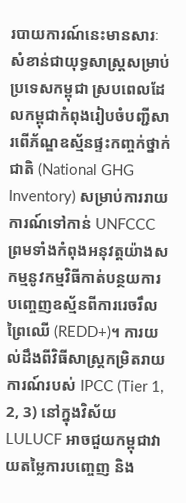របាយការណ៍នេះមានសារៈសំខាន់ជាយុទ្ធសាស្ត្រសម្រាប់ប្រទេសកម្ពុជា ស្របពេលដែលកម្ពុជាកំពុងរៀបចំបញ្ជីសារពើភ័ណ្ឌឧស្ម័នផ្ទះកញ្ចក់ថ្នាក់ជាតិ (National GHG Inventory) សម្រាប់ការរាយការណ៍ទៅកាន់ UNFCCC ព្រមទាំងកំពុងអនុវត្តយ៉ាងសកម្មនូវកម្មវិធីកាត់បន្ថយការបញ្ចេញឧស្ម័នពីការរេចរឹលព្រៃឈើ (REDD+)។ ការយល់ដឹងពីវិធីសាស្ត្រកម្រិតរាយការណ៍របស់ IPCC (Tier 1, 2, 3) នៅក្នុងវិស័យ LULUCF អាចជួយកម្ពុជាវាយតម្លៃការបញ្ចេញ និង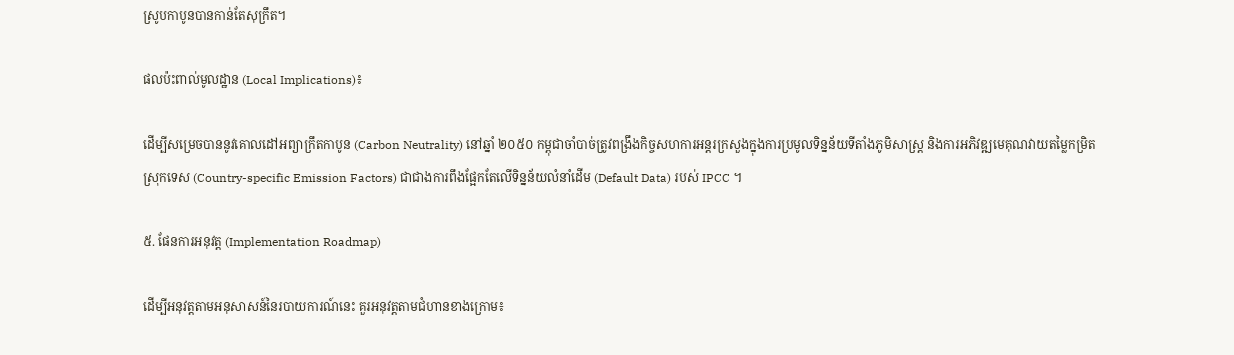ស្រូបកាបូនបានកាន់តែសុក្រឹត។

ផលប៉ះពាល់មូលដ្ឋាន (Local Implications)៖

ដើម្បីសម្រេចបាននូវគោលដៅអព្យាក្រឹតកាបូន (Carbon Neutrality) នៅឆ្នាំ ២០៥០ កម្ពុជាចាំបាច់ត្រូវពង្រឹងកិច្ចសហការអន្តរក្រសួងក្នុងការប្រមូលទិន្នន័យទីតាំងភូមិសាស្ត្រ និងការអភិវឌ្ឍមេគុណវាយតម្លៃកម្រិតស្រុកទេស (Country-specific Emission Factors) ជាជាងការពឹងផ្អែកតែលើទិន្នន័យលំនាំដើម (Default Data) របស់ IPCC ។

៥. ផែនការអនុវត្ត (Implementation Roadmap)

ដើម្បីអនុវត្តតាមអនុសាសន៍នៃរបាយការណ៍នេះ គួរអនុវត្តតាមជំហានខាងក្រោម៖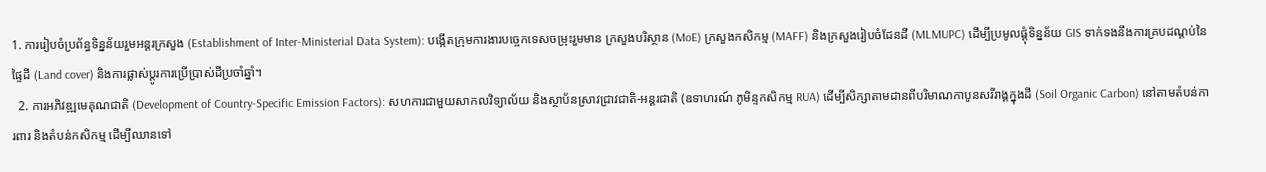1. ការរៀបចំប្រព័ន្ធទិន្នន័យរួមអន្តរក្រសួង (Establishment of Inter-Ministerial Data System): បង្កើតក្រុមការងារបច្ចេកទេសចម្រុះរួមមាន ក្រសួងបរិស្ថាន (MoE) ក្រសួងកសិកម្ម (MAFF) និងក្រសួងរៀបចំដែនដី (MLMUPC) ដើម្បីប្រមូលផ្តុំទិន្នន័យ GIS ទាក់ទងនឹងការគ្របដណ្តប់នៃផ្ទៃដី (Land cover) និងការផ្លាស់ប្តូរការប្រើប្រាស់ដីប្រចាំឆ្នាំ។
  2. ការអភិវឌ្ឍមេគុណជាតិ (Development of Country-Specific Emission Factors): សហការជាមួយសាកលវិទ្យាល័យ និងស្ថាប័នស្រាវជ្រាវជាតិ-អន្តរជាតិ (ឧទាហរណ៍ ភូមិន្ទកសិកម្ម RUA) ដើម្បីសិក្សាតាមដានពីបរិមាណកាបូនសរីរាង្គក្នុងដី (Soil Organic Carbon) នៅតាមតំបន់ការពារ និងតំបន់កសិកម្ម ដើម្បីឈានទៅ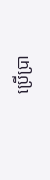ប្រើប្រា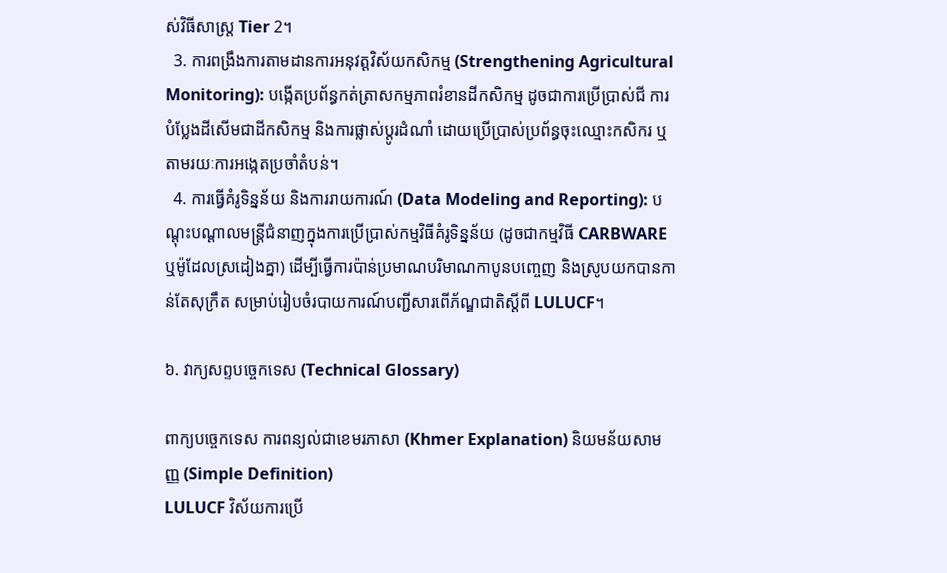ស់វិធីសាស្ត្រ Tier 2។
  3. ការពង្រឹងការតាមដានការអនុវត្តវិស័យកសិកម្ម (Strengthening Agricultural Monitoring): បង្កើតប្រព័ន្ធកត់ត្រាសកម្មភាពរំខានដីកសិកម្ម ដូចជាការប្រើប្រាស់ជី ការបំប្លែងដីសើមជាដីកសិកម្ម និងការផ្លាស់ប្តូរដំណាំ ដោយប្រើប្រាស់ប្រព័ន្ធចុះឈ្មោះកសិករ ឬតាមរយៈការអង្កេតប្រចាំតំបន់។
  4. ការធ្វើគំរូទិន្នន័យ និងការរាយការណ៍ (Data Modeling and Reporting): បណ្តុះបណ្តាលមន្ត្រីជំនាញក្នុងការប្រើប្រាស់កម្មវិធីគំរូទិន្នន័យ (ដូចជាកម្មវិធី CARBWARE ឬម៉ូដែលស្រដៀងគ្នា) ដើម្បីធ្វើការប៉ាន់ប្រមាណបរិមាណកាបូនបញ្ចេញ និងស្រូបយកបានកាន់តែសុក្រឹត សម្រាប់រៀបចំរបាយការណ៍បញ្ជីសារពើភ័ណ្ឌជាតិស្តីពី LULUCF។

៦. វាក្យសព្ទបច្ចេកទេស (Technical Glossary)

ពាក្យបច្ចេកទេស ការពន្យល់ជាខេមរភាសា (Khmer Explanation) និយមន័យសាមញ្ញ (Simple Definition)
LULUCF វិស័យការប្រើ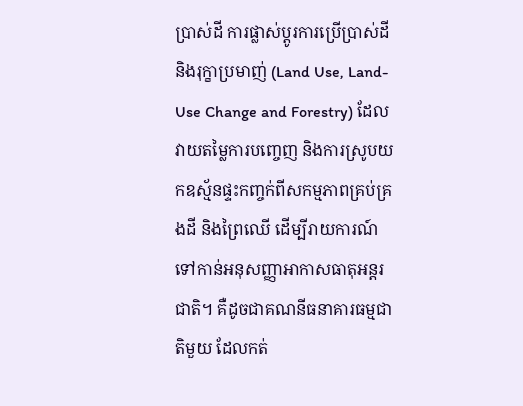ប្រាស់ដី ការផ្លាស់ប្តូរការប្រើប្រាស់ដី និងរុក្ខាប្រមាញ់ (Land Use, Land-Use Change and Forestry) ដែលវាយតម្លៃការបញ្ចេញ និងការស្រូបយកឧស្ម័នផ្ទះកញ្ចក់ពីសកម្មភាពគ្រប់គ្រងដី និងព្រៃឈើ ដើម្បីរាយការណ៍ទៅកាន់អនុសញ្ញាអាកាសធាតុអន្តរជាតិ។ គឺដូចជាគណនីធនាគារធម្មជាតិមួយ ដែលកត់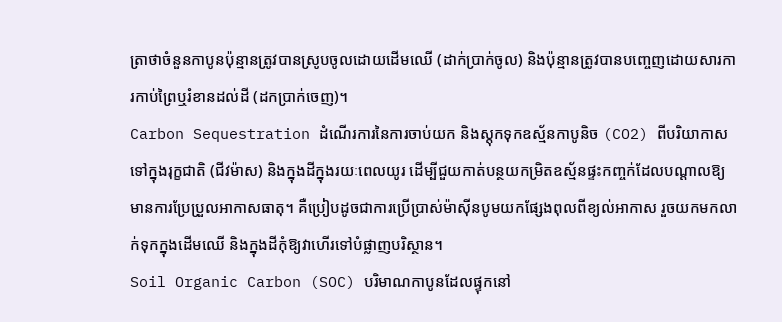ត្រាថាចំនួនកាបូនប៉ុន្មានត្រូវបានស្រូបចូលដោយដើមឈើ (ដាក់ប្រាក់ចូល) និងប៉ុន្មានត្រូវបានបញ្ចេញដោយសារការកាប់ព្រៃឬរំខានដល់ដី (ដកប្រាក់ចេញ)។
Carbon Sequestration ដំណើរការនៃការចាប់យក និងស្តុកទុកឧស្ម័នកាបូនិច (CO2) ពីបរិយាកាសទៅក្នុងរុក្ខជាតិ (ជីវម៉ាស) និងក្នុងដីក្នុងរយៈពេលយូរ ដើម្បីជួយកាត់បន្ថយកម្រិតឧស្ម័នផ្ទះកញ្ចក់ដែលបណ្តាលឱ្យមានការប្រែប្រួលអាកាសធាតុ។ គឺប្រៀបដូចជាការប្រើប្រាស់ម៉ាស៊ីនបូមយកផ្សែងពុលពីខ្យល់អាកាស រួចយកមកលាក់ទុកក្នុងដើមឈើ និងក្នុងដីកុំឱ្យវាហើរទៅបំផ្លាញបរិស្ថាន។
Soil Organic Carbon (SOC) បរិមាណកាបូនដែលផ្ទុកនៅ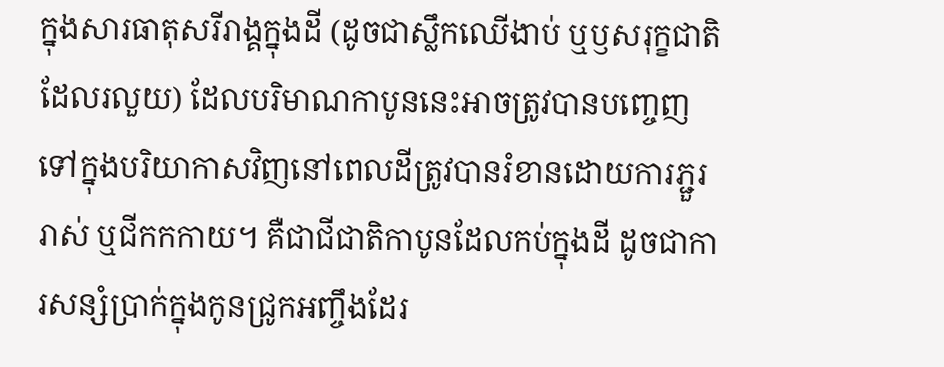ក្នុងសារធាតុសរីរាង្គក្នុងដី (ដូចជាស្លឹកឈើងាប់ ឬឫសរុក្ខជាតិដែលរលួយ) ដែលបរិមាណកាបូននេះអាចត្រូវបានបញ្ចេញទៅក្នុងបរិយាកាសវិញនៅពេលដីត្រូវបានរំខានដោយការភ្ជួររាស់ ឬជីកកកាយ។ គឺជាជីជាតិកាបូនដែលកប់ក្នុងដី ដូចជាការសន្សំប្រាក់ក្នុងកូនជ្រូកអញ្ចឹងដែរ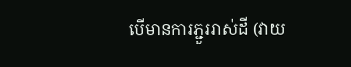បើមានការភ្ជួររាស់ដី (វាយ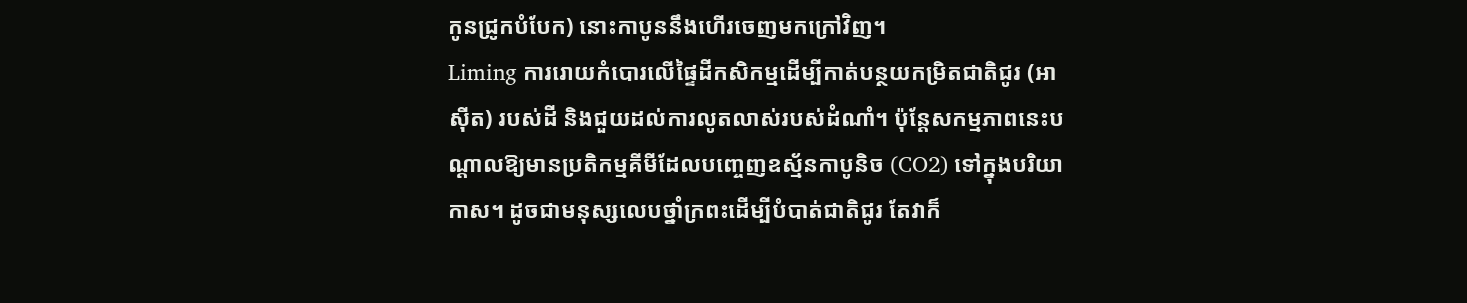កូនជ្រូកបំបែក) នោះកាបូននឹងហើរចេញមកក្រៅវិញ។
Liming ការរោយកំបោរលើផ្ទៃដីកសិកម្មដើម្បីកាត់បន្ថយកម្រិតជាតិជូរ (អាស៊ីត) របស់ដី និងជួយដល់ការលូតលាស់របស់ដំណាំ។ ប៉ុន្តែសកម្មភាពនេះបណ្តាលឱ្យមានប្រតិកម្មគីមីដែលបញ្ចេញឧស្ម័នកាបូនិច (CO2) ទៅក្នុងបរិយាកាស។ ដូចជាមនុស្សលេបថ្នាំក្រពះដើម្បីបំបាត់ជាតិជូរ តែវាក៏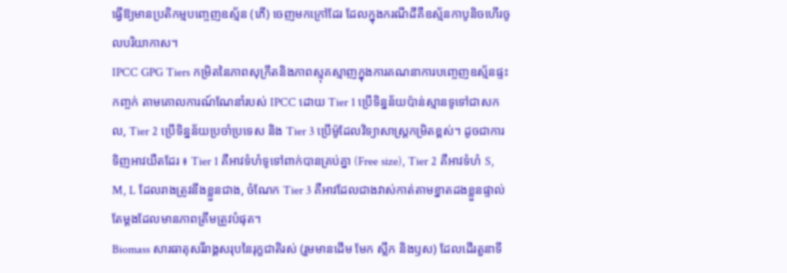ធ្វើឱ្យមានប្រតិកម្មបញ្ចេញឧស្ម័ន (ភើ) ចេញមកក្រៅដែរ ដែលក្នុងករណីដីគឺឧស្ម័នកាបូនិចហើរចូលបរិយាកាស។
IPCC GPG Tiers កម្រិតនៃភាពសុក្រឹតនិងភាពស្មុគស្មាញក្នុងការគណនាការបញ្ចេញឧស្ម័នផ្ទះកញ្ចក់ តាមគោលការណ៍ណែនាំរបស់ IPCC ដោយ Tier 1 ប្រើទិន្នន័យប៉ាន់ស្មានទូទៅជាសកល, Tier 2 ប្រើទិន្នន័យប្រចាំប្រទេស និង Tier 3 ប្រើម៉ូដែលវិទ្យាសាស្ត្រកម្រិតខ្ពស់។ ដូចជាការទិញអាវយឺតដែរ ៖ Tier 1 គឺអាវទំហំទូទៅពាក់បានគ្រប់គ្នា (Free size), Tier 2 គឺអាវទំហំ S, M, L ដែលរាងត្រូវនឹងខ្លួនជាង, ចំណែក Tier 3 គឺអាវដែលជាងវាស់កាត់តាមខ្នាតដងខ្លួនផ្ទាល់តែម្តងដែលមានភាពត្រឹមត្រូវបំផុត។
Biomass សារធាតុសរីរាង្គសរុបនៃរុក្ខជាតិរស់ (រួមមានដើម មែក ស្លឹក និងឫស) ដែលដើរតួនាទី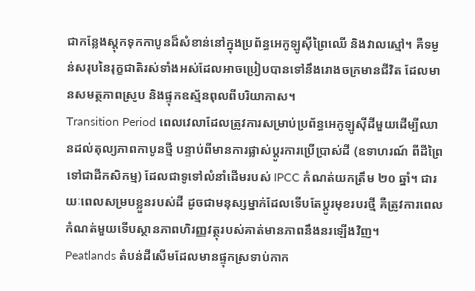ជាកន្លែងស្តុកទុកកាបូនដ៏សំខាន់នៅក្នុងប្រព័ន្ធអេកូឡូស៊ីព្រៃឈើ និងវាលស្មៅ។ គឺទម្ងន់សរុបនៃរុក្ខជាតិរស់ទាំងអស់ដែលអាចប្រៀបបានទៅនឹងរោងចក្រមានជីវិត ដែលមានសមត្ថភាពស្រូប និងផ្ទុកឧស្ម័នពុលពីបរិយាកាស។
Transition Period ពេលវេលាដែលត្រូវការសម្រាប់ប្រព័ន្ធអេកូឡូស៊ីដីមួយដើម្បីឈានដល់តុល្យភាពកាបូនថ្មី បន្ទាប់ពីមានការផ្លាស់ប្តូរការប្រើប្រាស់ដី (ឧទាហរណ៍ ពីដីព្រៃទៅជាដីកសិកម្ម) ដែលជាទូទៅលំនាំដើមរបស់ IPCC កំណត់យកត្រឹម ២០ ឆ្នាំ។ ជារយៈពេលសម្របខ្លួនរបស់ដី ដូចជាមនុស្សម្នាក់ដែលទើបតែប្តូរមុខរបរថ្មី គឺត្រូវការពេលកំណត់មួយទើបស្ថានភាពហិរញ្ញវត្ថុរបស់គាត់មានភាពនឹងនរឡើងវិញ។
Peatlands តំបន់ដីសើមដែលមានផ្ទុកស្រទាប់កាក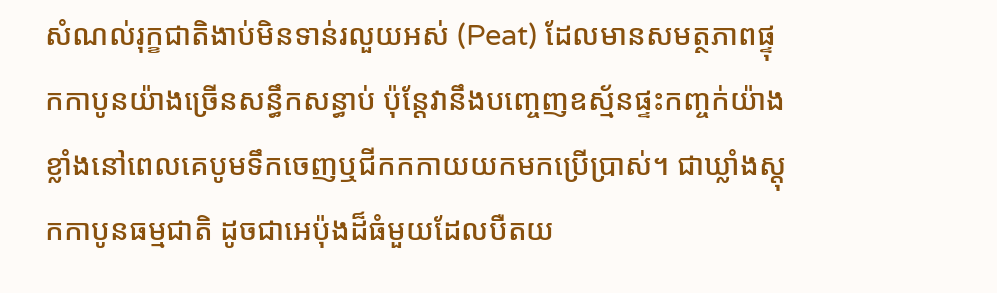សំណល់រុក្ខជាតិងាប់មិនទាន់រលួយអស់ (Peat) ដែលមានសមត្ថភាពផ្ទុកកាបូនយ៉ាងច្រើនសន្ធឹកសន្ធាប់ ប៉ុន្តែវានឹងបញ្ចេញឧស្ម័នផ្ទះកញ្ចក់យ៉ាងខ្លាំងនៅពេលគេបូមទឹកចេញឬជីកកកាយយកមកប្រើប្រាស់។ ជាឃ្លាំងស្តុកកាបូនធម្មជាតិ ដូចជាអេប៉ុងដ៏ធំមួយដែលបឺតយ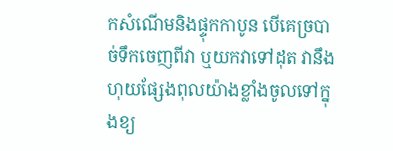កសំណើមនិងផ្ទុកកាបូន បើគេច្របាច់ទឹកចេញពីវា ឬយកវាទៅដុត វានឹងហុយផ្សែងពុលយ៉ាងខ្លាំងចូលទៅក្នុងខ្យ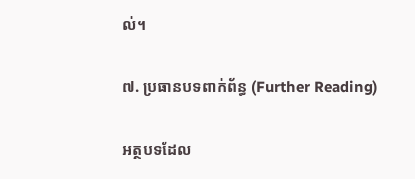ល់។

៧. ប្រធានបទពាក់ព័ន្ធ (Further Reading)

អត្ថបទដែល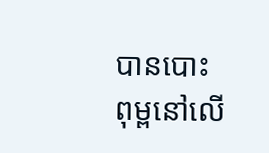បានបោះពុម្ពនៅលើ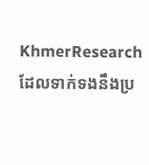KhmerResearch ដែលទាក់ទងនឹងប្រ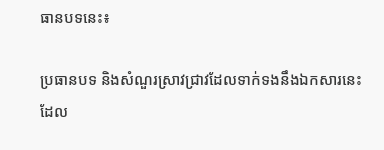ធានបទនេះ៖

ប្រធានបទ និងសំណួរស្រាវជ្រាវដែលទាក់ទងនឹងឯកសារនេះ ដែល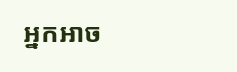អ្នកអាច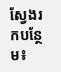ស្វែងរកបន្ថែម៖